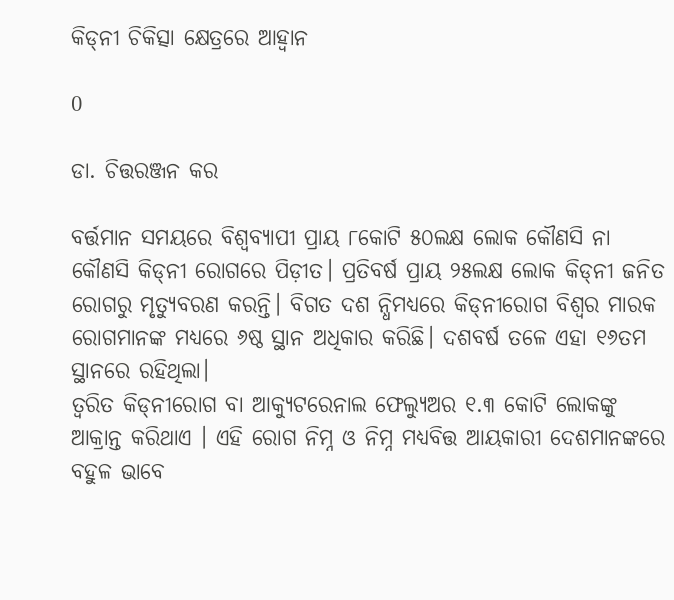କିଡ୍‌ନୀ ଚିକିତ୍ସା କ୍ଷେତ୍ରରେ ଆହ୍ବାନ

0

ଡା. ଚିତ୍ତରଞ୍ଜନ କର

ବର୍ତ୍ତମାନ ସମୟରେ ବିଶ୍ବବ୍ୟାପୀ ପ୍ରାୟ ୮କୋଟି ୫୦ଲକ୍ଷ ଲୋକ କୌଣସି ନା କୌଣସି କିଡ୍‌ନୀ ରୋଗରେ ପିଡ଼ୀତ। ପ୍ରତିବର୍ଷ ପ୍ରାୟ ୨୫ଲକ୍ଷ ଲୋକ କିଡ୍‌ନୀ ଜନିତ ରୋଗରୁ ମୃତ୍ୟୁବରଣ କରନ୍ତି। ବିଗତ ଦଶ ନ୍ଧିମଧ୍ୟରେ କିଡ୍‌ନୀରୋଗ ବିଶ୍ବର ମାରକ ରୋଗମାନଙ୍କ ମଧ୍ୟରେ ୬ଷ୍ଠ ସ୍ଥାନ ଅଧିକାର କରିଛି। ଦଶବର୍ଷ ତଳେ ଏହା ୧୬ତମ ସ୍ଥାନରେ ରହିଥିଲା।
ତ୍ବରିତ କିଡ୍‌ନୀରୋଗ ବା ଆକ୍ୟୁଟରେନାଲ ଫେଲ୍ୟୁଅର ୧.୩ କୋଟି ଲୋକଙ୍କୁ ଆକ୍ରାନ୍ତ କରିଥାଏ । ଏହି ରୋଗ ନିମ୍ନ ଓ ନିମ୍ନ ମଧ୍ୟବିତ୍ତ ଆୟକାରୀ ଦେଶମାନଙ୍କରେ ବହୁଳ ଭାବେ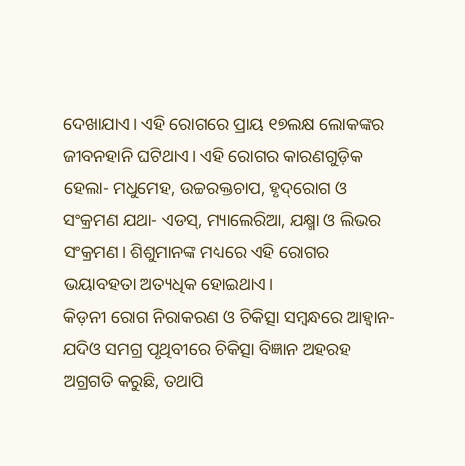ଦେଖାଯାଏ। ଏହି ରୋଗରେ ପ୍ରାୟ ୧୭ଲକ୍ଷ ଲୋକଙ୍କର ଜୀବନହାନି ଘଟିଥାଏ। ଏହି ରୋଗର କାରଣଗୁଡ଼ିକ ହେଲା- ମଧୁମେହ, ଉଚ୍ଚରକ୍ତଚାପ, ହୃଦ୍‌ରୋଗ ଓ ସଂକ୍ରମଣ ଯଥା- ଏଡସ୍‌, ମ୍ୟାଲେରିଆ, ଯକ୍ଷ୍ମା ଓ ଲିଭର ସଂକ୍ରମଣ। ଶିଶୁମାନଙ୍କ ମଧ୍ୟରେ ଏହି ରୋଗର ଭୟାବହତା ଅତ୍ୟଧିକ ହୋଇଥାଏ।
କିଡ଼ନୀ ରୋଗ ନିରାକରଣ ଓ ଚିକିତ୍ସା ସମ୍ବନ୍ଧରେ ଆହ୍ବାନ-
ଯଦିଓ ସମଗ୍ର ପୃଥିବୀରେ ଚିକିତ୍ସା ବିଜ୍ଞାନ ଅହରହ ଅଗ୍ରଗତି କରୁଛି, ତଥାପି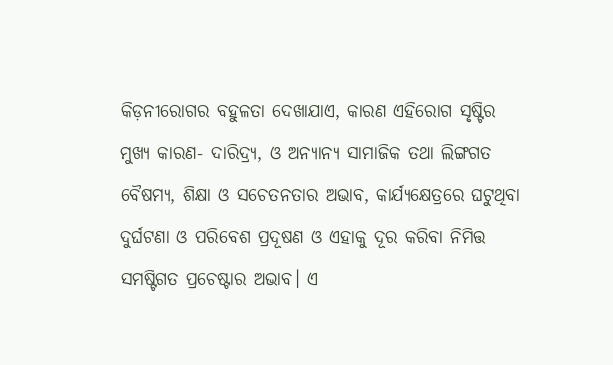କିଡ଼ନୀରୋଗର ବହୁଳତା ଦେଖାଯାଏ, କାରଣ ଏହିରୋଗ ସୃଷ୍ଟିର ମୁଖ୍ୟ କାରଣ- ଦାରିଦ୍ର୍ୟ, ଓ ଅନ୍ୟାନ୍ୟ ସାମାଜିକ ତଥା ଲିଙ୍ଗଗତ ବୈଷମ୍ୟ, ଶିକ୍ଷା ଓ ସଚେତନତାର ଅଭାବ, କାର୍ଯ୍ୟକ୍ଷେତ୍ରରେ ଘଟୁଥିବା ଦୁର୍ଘଟଣା ଓ ପରିବେଶ ପ୍ରଦୂଷଣ ଓ ଏହାକୁ ଦୂର କରିବା ନିମିତ୍ତ ସମଷ୍ଟିଗତ ପ୍ରଚେଷ୍ଟାର ଅଭାବ। ଏ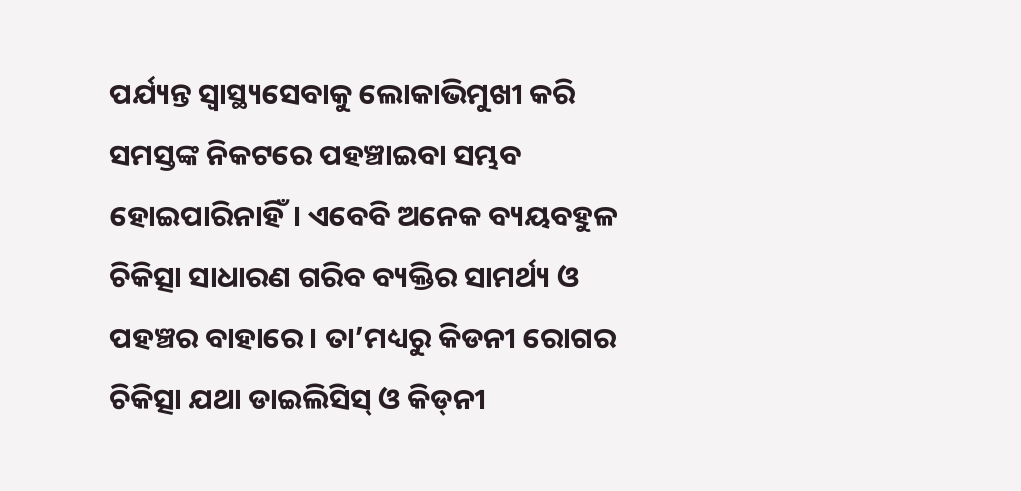ପର୍ଯ୍ୟନ୍ତ ସ୍ବାସ୍ଥ୍ୟସେବାକୁ ଲୋକାଭିମୁଖୀ କରି ସମସ୍ତଙ୍କ ନିକଟରେ ପହଞ୍ଚାଇବା ସମ୍ଭବ ହୋଇପାରିନାହିଁ। ଏବେବି ଅନେକ ବ୍ୟୟବହୁଳ ଚିକିତ୍ସା ସାଧାରଣ ଗରିବ ବ୍ୟକ୍ତିର ସାମର୍ଥ୍ୟ ଓ ପହଞ୍ଚର ବାହାରେ। ତା’ମଧ୍ୟରୁ କିଡନୀ ରୋଗର ଚିକିତ୍ସା ଯଥା ଡାଇଲିସିସ୍‌ ଓ କିଡ୍‌ନୀ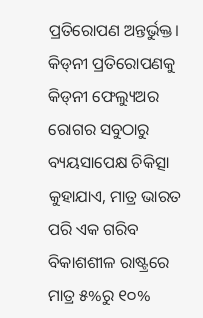ପ୍ରତିରୋପଣ ଅନ୍ତର୍ଭୁକ୍ତ।
କିଡ୍‌ନୀ ପ୍ରତିରୋପଣକୁ କିଡ୍‌ନୀ ଫେଲ୍ୟୁଅର ରୋଗର ସବୁଠାରୁ ବ୍ୟୟସାପେକ୍ଷ ଚିକିତ୍ସା କୁହାଯାଏ, ମାତ୍ର ଭାରତ ପରି ଏକ ଗରିବ ବିକାଶଶୀଳ ରାଷ୍ଟ୍ରରେ ମାତ୍ର ୫%ରୁ ୧୦%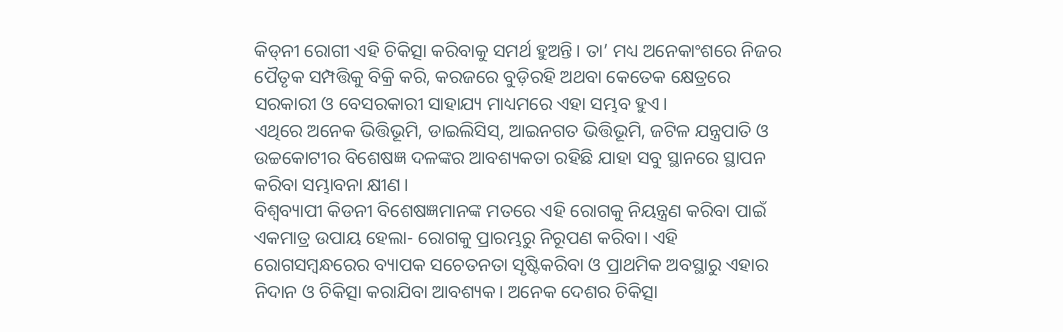କିଡ୍‌ନୀ ରୋଗୀ ଏହି ଚିକିତ୍ସା କରିବାକୁ ସମର୍ଥ ହୁଅନ୍ତି। ତା’ ମଧ୍ୟ ଅନେକାଂଶରେ ନିଜର ପୈତୃକ ସମ୍ପତ୍ତିକୁ ବିକ୍ରି କରି, କରଜରେ ବୁଡ଼ିରହି ଅଥବା କେତେକ କ୍ଷେତ୍ରରେ ସରକାରୀ ଓ ବେସରକାରୀ ସାହାଯ୍ୟ ମାଧ୍ୟମରେ ଏହା ସମ୍ଭବ ହୁଏ।
ଏଥିରେ ଅନେକ ଭିତ୍ତିଭୂମି, ଡାଇଲିସିସ୍‌, ଆଇନଗତ ଭିତ୍ତିଭୂମି, ଜଟିଳ ଯନ୍ତ୍ରପାତି ଓ ଉଚ୍ଚକୋଟୀର ବିଶେଷଜ୍ଞ ଦଳଙ୍କର ଆବଶ୍ୟକତା ରହିଛି ଯାହା ସବୁ ସ୍ଥାନରେ ସ୍ଥାପନ କରିବା ସମ୍ଭାବନା କ୍ଷୀଣ।
ବିଶ୍ବବ୍ୟାପୀ କିଡନୀ ବିଶେଷଜ୍ଞମାନଙ୍କ ମତରେ ଏହି ରୋଗକୁ ନିୟନ୍ତ୍ରଣ କରିବା ପାଇଁ ଏକମାତ୍ର ଉପାୟ ହେଲା- ରୋଗକୁ ପ୍ରାରମ୍ଭରୁ ନିରୂପଣ କରିବା। ଏହି ରୋଗସମ୍ବନ୍ଧରେର ବ୍ୟାପକ ସଚେତନତା ସୃଷ୍ଟିକରିବା ଓ ପ୍ରାଥମିକ ଅବସ୍ଥାରୁ ଏହାର ନିଦାନ ଓ ଚିକିତ୍ସା କରାଯିବା ଆବଶ୍ୟକ। ଅନେକ ଦେଶର ଚିକିତ୍ସା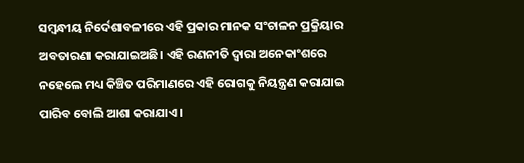ସମ୍ବନ୍ଧୀୟ ନିର୍ଦେଶାବଳୀରେ ଏହି ପ୍ରକାର ମାନକ ସଂଚାଳନ ପ୍ରକ୍ରିୟାର ଅବତାରଣା କରାଯାଇଅଛି। ଏହି ରଣନୀତି ଦ୍ବାରା ଅନେକାଂଶରେ ନହେଲେ ମଧ୍ୟ କିଞ୍ଚିତ ପରିମାଣରେ ଏହି ରୋଗକୁ ନିୟନ୍ତ୍ରଣ କରାଯାଇ ପାରିବ ବୋଲି ଆଶା କରାଯାଏ।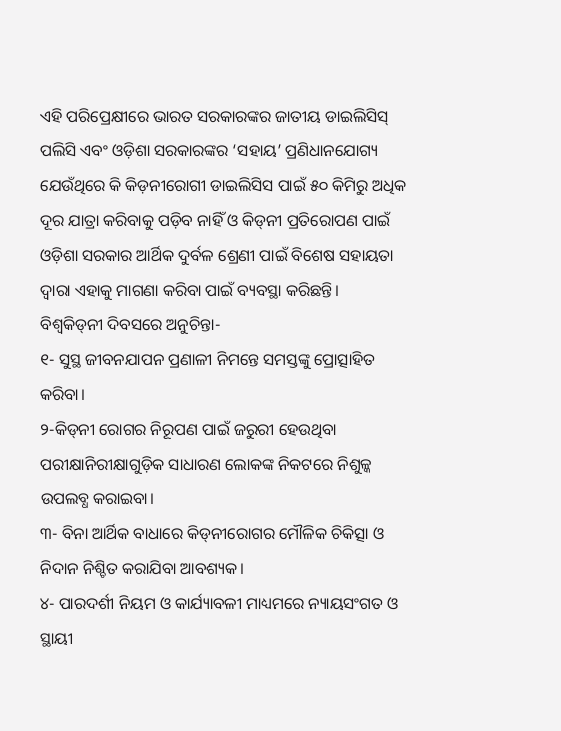ଏହି ପରିପ୍ରେକ୍ଷୀରେ ଭାରତ ସରକାରଙ୍କର ଜାତୀୟ ଡାଇଲିସିସ୍‌ ପଲିସି ଏବଂ ଓଡ଼ିଶା ସରକାରଙ୍କର ‘ସହାୟ’ ପ୍ରଣିଧାନଯୋଗ୍ୟ ଯେଉଁଥିରେ କି କିଡ଼ନୀରୋଗୀ ଡାଇଲିସିସ ପାଇଁ ୫୦ କିମିରୁ ଅଧିକ ଦୂର ଯାତ୍ରା କରିବାକୁ ପଡ଼ିବ ନାହିଁ ଓ କିଡ୍‌ନୀ ପ୍ରତିରୋପଣ ପାଇଁ ଓଡ଼ିଶା ସରକାର ଆର୍ଥିକ ଦୁର୍ବଳ ଶ୍ରେଣୀ ପାଇଁ ବିଶେଷ ସହାୟତା ଦ୍ବାରା ଏହାକୁ ମାଗଣା କରିବା ପାଇଁ ବ୍ୟବସ୍ଥା କରିଛନ୍ତି।
ବିଶ୍ବକିଡ୍‌ନୀ ଦିବସରେ ଅନୁଚିନ୍ତା-
୧- ସୁସ୍ଥ ଜୀବନଯାପନ ପ୍ରଣାଳୀ ନିମନ୍ତେ ସମସ୍ତଙ୍କୁ ପ୍ରୋତ୍ସାହିତ କରିବା।
୨-କିଡ୍‌ନୀ ରୋଗର ନିରୂପଣ ପାଇଁ ଜରୁରୀ ହେଉଥିବା ପରୀକ୍ଷାନିରୀକ୍ଷାଗୁଡ଼ିକ ସାଧାରଣ ଲୋକଙ୍କ ନିକଟରେ ନିଶୁଳ୍କ ଉପଲବ୍ଧ କରାଇବା।
୩- ବିନା ଆର୍ଥିକ ବାଧାରେ କିଡ୍‌ନୀରୋଗର ମୌଳିକ ଚିକିତ୍ସା ଓ ନିଦାନ ନିଶ୍ଚିତ କରାଯିବା ଆବଶ୍ୟକ।
୪- ପାରଦର୍ଶୀ ନିୟମ ଓ କାର୍ଯ୍ୟାବଳୀ ମାଧ୍ୟମରେ ନ୍ୟାୟସଂଗତ ଓ ସ୍ଥାୟୀ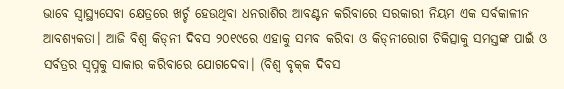ଭାବେ ସ୍ବାସ୍ଥ୍ୟସେବା କ୍ଷେତ୍ରରେ ଖର୍ଚ୍ଚ ହେଉଥିବା ଧନରାଶିର ଆବଣ୍ଟନ କରିବାରେ ସରକାରୀ ନିୟମ ଏକ ସର୍ବକାଳୀନ ଆବଶ୍ୟକତା। ଆଜି ବିଶ୍ବ କିଡ୍‌ନୀ ଦିବସ ୨୦୧୯ରେ ଏହାକୁ ସମ୍ଭବ କରିବା ଓ କିଡ୍‌ନୀରୋଗ ଚିକିତ୍ସାକୁ ସମସ୍ତଙ୍କ ପାଇଁ ଓ ସର୍ବତ୍ରର ସ୍ବପ୍ନକୁ ସାକାର କରିବାରେ ଯୋଗଦେବା। (ବିଶ୍ବ ବୃକ୍‌କ ଦିବସ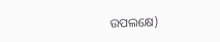ଉପଲକ୍ଷେ)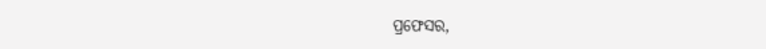ପ୍ରଫେସର,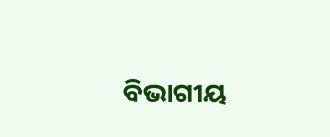ବିଭାଗୀୟ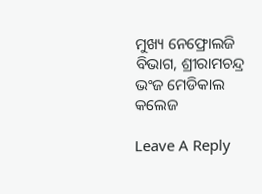ମୁଖ୍ୟ ନେଫ୍ରୋଲଜି ବିଭାଗ, ଶ୍ରୀରାମଚନ୍ଦ୍ର ଭଂଜ ମେଡିକାଲ କଲେଜ

Leave A Reply